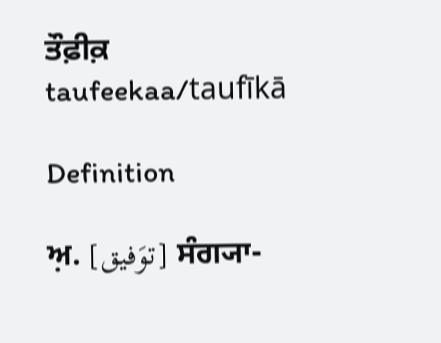ਤੌਫ਼ੀਕ਼
taufeekaa/taufīkā

Definition

ਅ਼. [توَفیق] ਸੰਗ੍ਯਾ-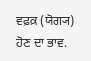ਵਫ਼ਕ਼ (ਯੋਗ੍ਯ) ਹੋਣ ਦਾ ਭਾਵ.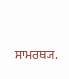ਸਾਮਰਥ੍ਯ.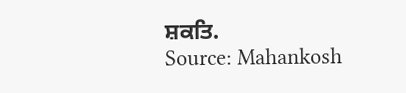ਸ਼ਕਤਿ.
Source: Mahankosh